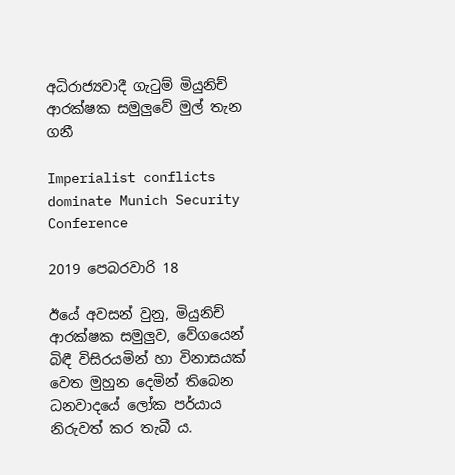අධිරාජ්‍යවාදී ගැටුම් මියුනිච් ආරක්ෂක සමුලුවේ මුල් තැන ගනී

Imperialist conflicts dominate Munich Security Conference

2019 පෙබරවාරි 18

ඊයේ අවසන් වුනු, මියුනිච් ආරක්ෂක සමුලුව, වේගයෙන් බිඳී විසිරයමින් හා විනාසයක් වෙත මුහුන දෙමින් තිබෙන ධනවාදයේ ලෝක පර්යාය නිරුවත් කර තැබී ය.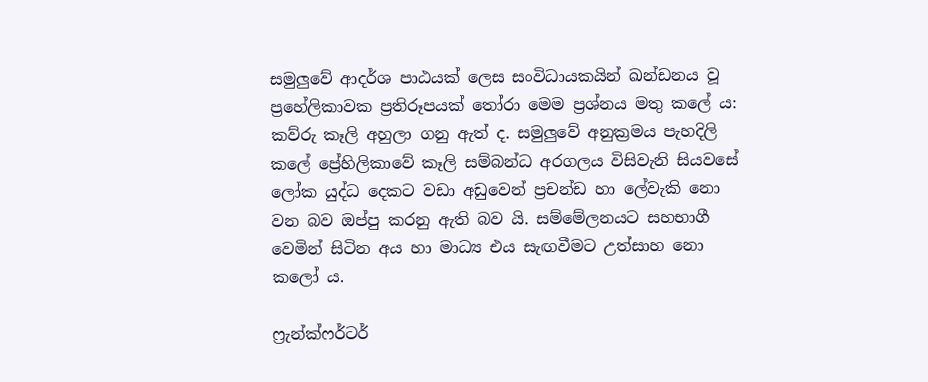සමුලුවේ ආදර්ශ පාඨයක් ලෙස සංවිධායකයින් ඛන්ඩනය වූ ප්‍රහේලිකාවක ප්‍රතිරූපයක් තෝරා මෙම ප්‍රශ්නය මතු කලේ ය: කව්රු කෑලි අහුලා ගනු ඇත් ද. සමුලුවේ අනුක්‍රමය පැහදිලි කලේ ප්‍රේහිලිකාවේ කෑලි සම්බන්ධ අරගලය විසිවැනි සියවසේ ලෝක යුද්ධ දෙකට වඩා අඩුවෙන් ප්‍රචන්ඩ හා ලේවැකි නො වන බව ඔප්පු කරනු ඇති බව යි. සම්මේලනයට සහභාගී වෙමින් සිටින අය හා මාධ්‍ය එය සැඟවීමට උත්සාහ නො කලෝ ය.

ෆ්‍රැන්ක්ෆර්ටර්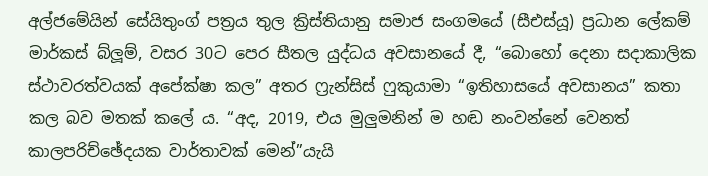අල්ජමේයින් සේයිතුංග් පත්‍රය තුල ක්‍රිස්තියානු සමාජ සංගමයේ (සීඑස්යූ) ප්‍රධාන ලේකම් මාර්කස් බ්ලූම්, වසර 30ට පෙර සීතල යුද්ධය අවසානයේ දී, “බොහෝ දෙනා සදාකාලික ස්ථාවරත්වයක් අපේක්ෂා කල” අතර ෆ්‍රැන්සිස් ෆුකුයාමා “ඉතිහාසයේ අවසානය” කතා කල බව මතක් කලේ ය. “අද, 2019, එය මුලුමනින් ම හඬ නංවන්නේ වෙනත් කාලපරිච්ඡේදයක වාර්තාවක් මෙන්”යැයි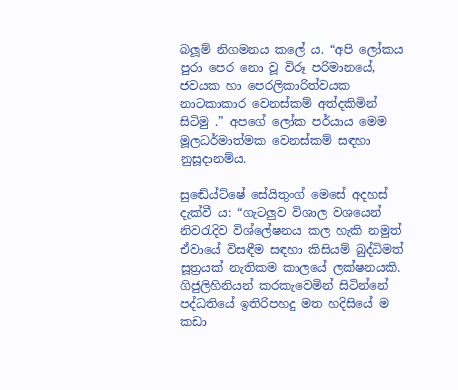බලූම් නිගමනය කලේ ය. “අපි ලෝකය පුරා පෙර නො වූ විරූ පරිමානයේ, ජවයක හා පෙරලිකාරිත්වයක නාටකාකාර වෙනස්කම් අත්දකිමින් සිටිමු .” අපගේ ලෝක පර්යාය මෙම මූලධර්මාත්මක වෙනස්කම් සඳහා නුසූදානම්ය.

සුඬේය්ට්ෂේ සේයිතුංග් මෙසේ අදහස් දැක්වී ය: “ගැටලුව විශාල වශයෙන් නිවරැදිව විශ්ලේෂනය කල හැකි නමුත් ඒවායේ විසඳීම සඳහා කිසියම් බුද්ධිමත් සූත්‍රයක් නැතිකම කාලයේ ලක්ෂනයකි. ගිජුලිහිනියන් කරකැවෙමින් සිටින්නේ පද්ධතියේ ඉතිරිපහදු මත හදිසියේ ම කඩා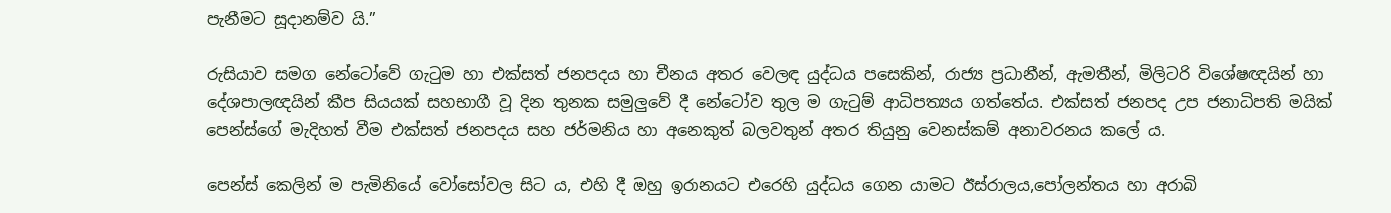පැනීමට සූදානම්ව යි.”

රුසියාව සමග නේටෝවේ ගැටුම හා එක්සත් ජනපදය හා චීනය අතර වෙලඳ යුද්ධය පසෙකින්, රාජ්‍ය ප්‍රධානීන්, ඇමතීන්, මිලිටරි විශේෂඥයින් හා දේශපාලඥයින් කීප සියයක් සහභාගී වූ දින තුනක සමුලුවේ දී නේටෝව තුල ම ගැටුම් ආධිපත්‍යය ගත්තේය. එක්සත් ජනපද උප ජනාධිපති මයික් පෙන්ස්ගේ මැදිහත් වීම එක්සත් ජනපදය සහ ජර්මනිය හා අනෙකුත් බලවතුන් අතර තියුනු වෙනස්කම් අනාවරනය කලේ ය.

පෙන්ස් කෙලින් ම පැමිනියේ වෝසෝවල සිට ය, එහි දී ඔහු ඉරානයට එරෙහි යුද්ධය ගෙන යාමට ඊස්රාලය,පෝලන්තය හා අරාබි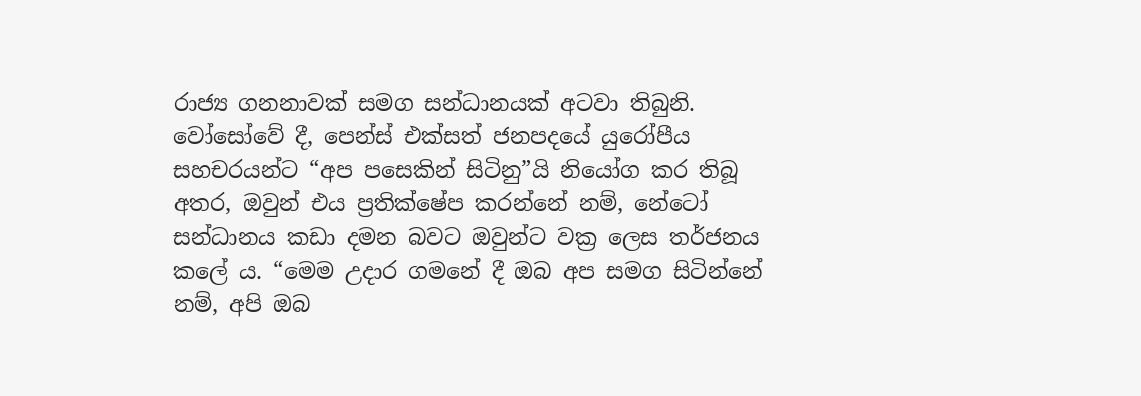රාජ්‍ය ගනනාවක් සමග සන්ධානයක් අටවා තිබුනි. වෝසෝවේ දී, පෙන්ස් එක්සත් ජනපදයේ යුරෝපීය සහචරයන්ට “අප පසෙකින් සිටිනු”යි නියෝග කර තිබූ අතර, ඔවුන් එය ප්‍රතික්ෂේප කරන්නේ නම්, නේටෝ සන්ධානය කඩා දමන බවට ඔවුන්ට වක්‍ර ලෙස තර්ජනය කලේ ය. “මෙම උදාර ගමනේ දී ඔබ අප සමග සිටින්නේ නම්, අපි ඔබ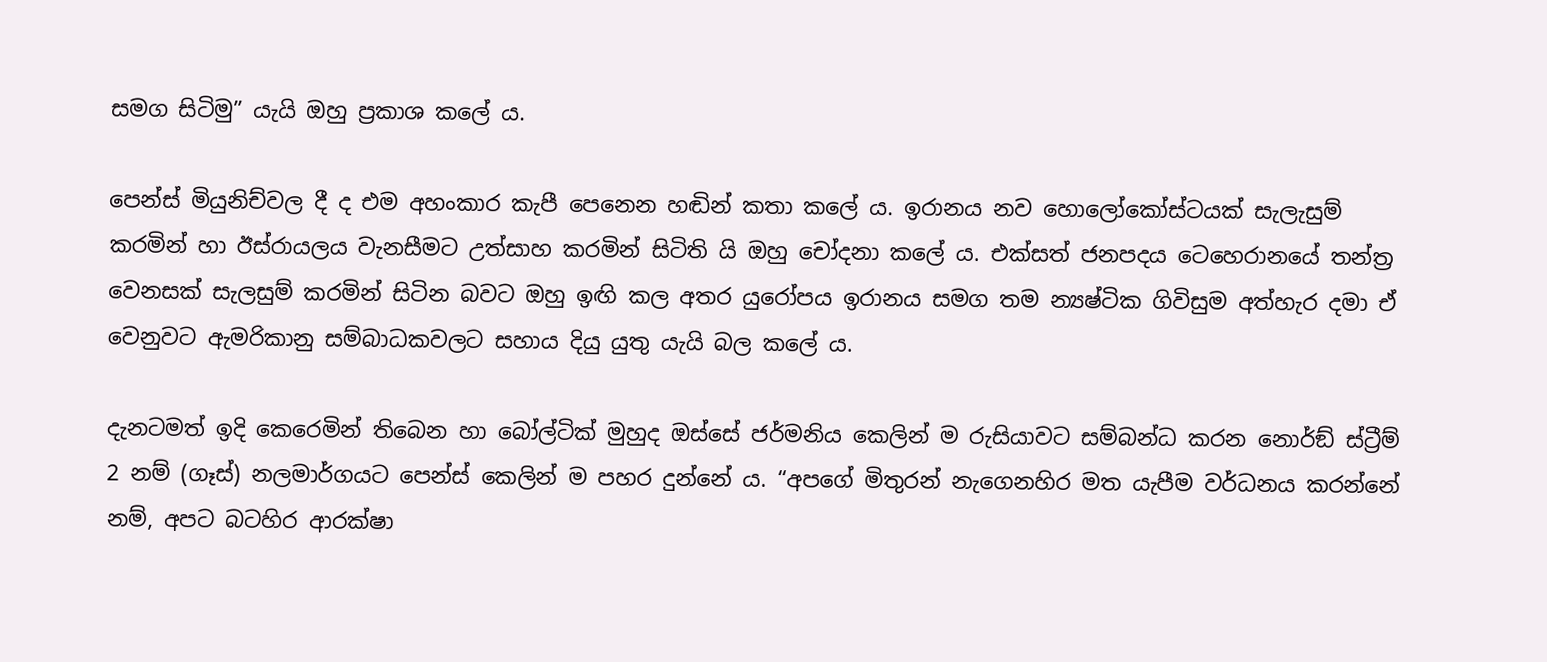සමග සිටිමු” යැයි ඔහු ප්‍රකාශ කලේ ය.

පෙන්ස් මියුනිච්වල දී ද එම අහංකාර කැපී පෙනෙන හඬින් කතා කලේ ය. ඉරානය නව හොලෝකෝස්ටයක් සැලැසුම් කරමින් හා ඊස්රායලය වැනසීමට උත්සාහ කරමින් සිටිති යි ඔහු චෝදනා කලේ ය. එක්සත් ජනපදය ටෙහෙරානයේ තන්ත්‍ර වෙනසක් සැලසුම් කරමින් සිටින බවට ඔහු ඉඟි කල අතර යුරෝපය ඉරානය සමග තම න්‍යෂ්ටික ගිවිසුම අත්හැර දමා ඒ වෙනුවට ඇමරිකානු සම්බාධකවලට සහාය දියු යුතු යැයි බල කලේ ය.

දැනටමත් ඉදි කෙරෙමින් තිබෙන හා බෝල්ටික් මුහුද ඔස්සේ ජර්මනිය කෙලින් ම රුසියාවට සම්බන්ධ කරන නොර්ඞ් ස්ට්‍රීම් 2 නම් (ගෑස්) නලමාර්ගයට පෙන්ස් කෙලින් ම පහර දුන්නේ ය. “අපගේ මිතුරන් නැගෙනහිර මත යැපීම වර්ධනය කරන්නේ නම්, අපට බටහිර ආරක්ෂා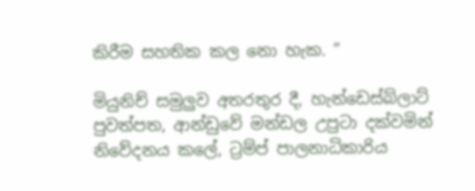කිරීම සහතික කල නො හැක. ”

මියුනිච් සමුලුව අතරතුර දී, හැන්ඩෙස්බ්ලාට් පුවත්පත, ආන්ඩුවේ මන්ඩල උපුටා දක්වමින් නිවේදනය කලේ, ට්‍රම්ප් පාලනාධිකාරිය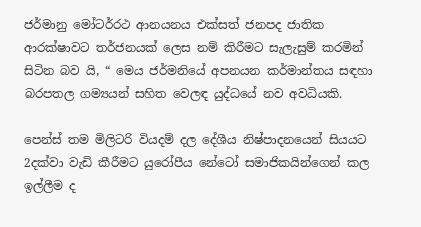ජර්මානු මෝටර්රථ ආනයනය එක්සත් ජනපද ජාතික ආරක්ෂාවට තර්ජනයක් ලෙස නම් කිරීමට සැලැසුම් කරමින් සිටින බව යි, “ මෙය ජර්මනියේ අපනයන කර්මාන්තය සඳහා බරපතල ගම්‍යයන් සහිත වෙලඳ යුද්ධයේ නව අවධියකි.

පෙන්ස් තම මිලිටරි වියදම් දල දේශීය නිෂ්පාදනයෙන් සියයට 2දක්වා වැඩි කීරීමට යුරෝපීය නේටෝ සමාජිකයින්ගෙන් කල ඉල්ලීම ද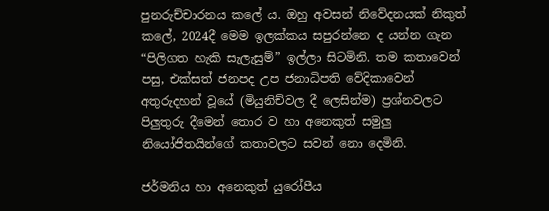පුනරුච්චාරනය කලේ ය. ඔහු අවසන් නිවේදනයක් නිකුත් කලේ, 2024දී මෙම ඉලක්කය සපුරන්නෙ ද යන්න ගැන “පිලිගත හැකි සැලැසුම්” ඉල්ලා සිටමිනි. තම කතාවෙන් පසු, එක්සත් ජනපද උප ජනාධිපති වේදිකාවෙන් අතුරුදහන් වූයේ (මියුනිච්වල දී ලෙසින්ම) ප්‍රශ්නවලට පිලුතුරු දීමෙන් තොර ව හා අනෙකුත් සමුලු නියෝජිතයින්ගේ කතාවලට සවන් නො දෙමිනි.

ජර්මනිය හා අනෙකුත් යුරෝපීය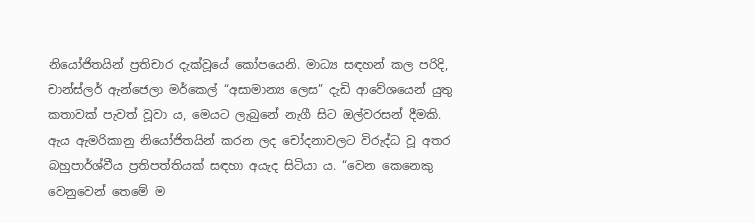නියෝජිතයින් ප්‍රතිචාර දැක්වූයේ කෝපයෙනි. මාධ්‍ය සඳහන් කල පරිදි, චාන්ස්ලර් ඇන්ජෙලා මර්කෙල් “අසාමාන්‍ය ලෙස” දැඩි ආවේශයෙන් යුතු කතාවක් පැවත් වූවා ය, මෙයට ලැබුනේ නැගී සිට ඔල්වරසන් දීමකි. ඇය ඇමරිකානු නියෝජිතයින් කරන ලද චෝදනාවලට විරුද්ධ වූ අතර බහුපාර්ශ්වීය ප්‍රතිපත්තියක් සඳහා අයැද සිටියා ය. “වෙන කෙනෙකු වෙනුවෙන් තෙමේ ම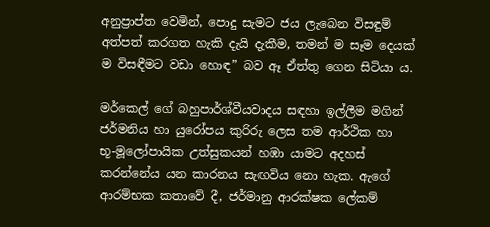අනුප්‍රාප්ත වෙමින්, පොදු සැමට ජය ලැබෙන විසඳුම් අත්පත් කරගත හැකි දැයි දැකීම, තමන් ම සෑම දෙයක් ම විසඳීමට වඩා හොඳ” බව ඈ ඒත්තු ගෙන සිටියා ය.

මර්කෙල් ගේ බහුපාර්ශ්වීයවාදය සඳහා ඉල්ලීම මගින් ජර්මනිය හා යුරෝපය කුරිරු ලෙස තම ආර්ථික හා භූ-මූලෝපායික උත්සුකයන් හඹා යාමට අදහස් කරන්නේය යන කාරනය සැඟවිය නො හැක. ඇගේ ආරම්භක කතාවේ දී, ජර්මානු ආරක්ෂක ලේකම්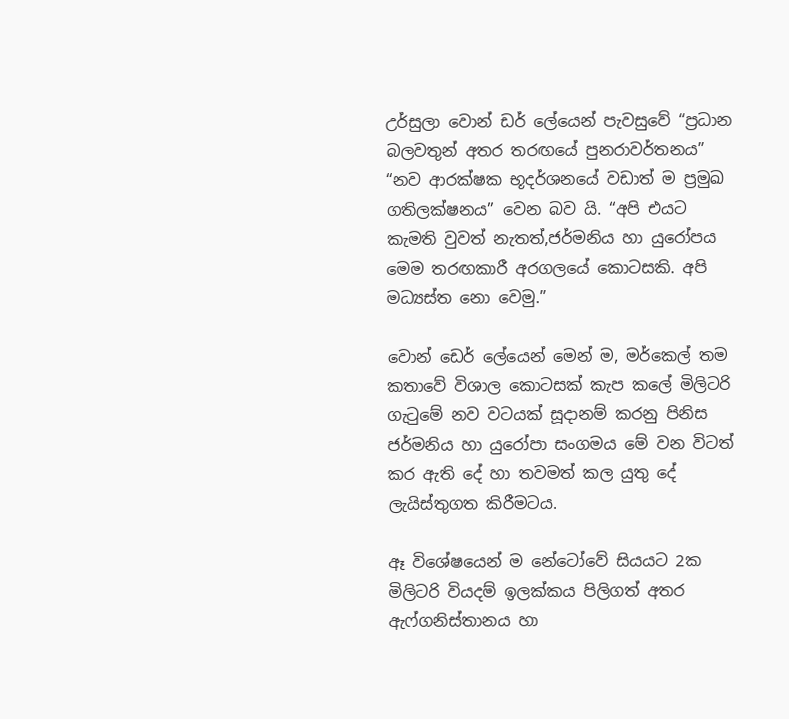උර්සුලා වොන් ඩර් ලේයෙන් පැවසුවේ “ප්‍රධාන බලවතුන් අතර තරඟයේ පුනරාවර්තනය” “නව ආරක්ෂක භූදර්ශනයේ වඩාත් ම ප්‍රමුඛ ගතිලක්ෂනය” වෙන බව යි. “අපි එයට කැමති වුවත් නැතත්,ජර්මනිය හා යුරෝපය මෙම තරඟකාරී අරගලයේ කොටසකි. අපි මධ්‍යස්ත නො වෙමු.”

වොන් ඩෙර් ලේයෙන් මෙන් ම, මර්කෙල් තම කතාවේ විශාල කොටසක් කැප කලේ මිලිටරි ගැටුමේ නව වටයක් සූදානම් කරනු පිනිස ජර්මනිය හා යුරෝපා සංගමය මේ වන විටත් කර ඇති දේ හා තවමත් කල යුතු දේ ලැයිස්තුගත කිරීමටය.

ඈ විශේෂයෙන් ම නේටෝවේ සියයට 2ක මිලිටරි වියදම් ඉලක්කය පිලිගත් අතර ඇෆ්ගනිස්තානය හා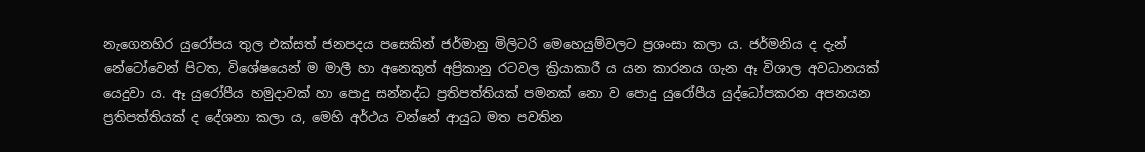නැගෙනහිර යුරෝපය තුල එක්සත් ජනපදය පසෙකින් ජර්මානු මිලිටරි මෙහෙයුම්වලට ප්‍රශංසා කලා ය. ජර්මනිය ද දැන් නේටෝවෙන් පිටත, විශේෂයෙන් ම මාලී හා අනෙකුත් අප්‍රිකානු රටවල ක්‍රියාකාරී ය යන කාරනය ගැන ඈ විශාල අවධානයක් යෙදුවා ය. ඈ යුරෝපීය හමුදාවක් හා පොදු සන්නද්ධ ප්‍රතිපත්තියක් පමනක් නො ව පොදු යුරෝපීය යුද්ධෝපකරන අපනයන ප්‍රතිපත්තියක් ද දේශනා කලා ය, මෙහි අර්ථය වන්නේ ආයුධ මත පවතින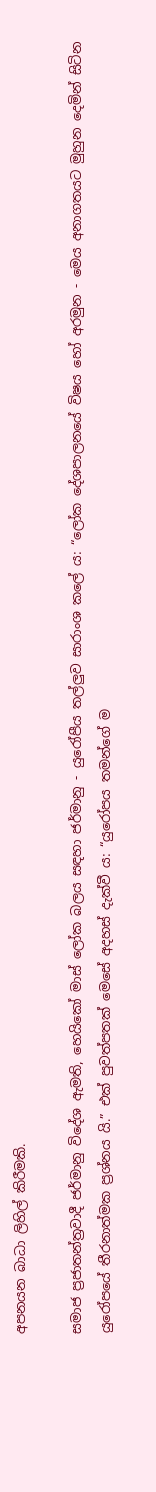අපනයන බාධා ලිහිල් කිරීමකි.

සමාජ ප්‍රජාතන්ත්‍රවාදී ජර්මානු විදේශ ඇමති, හෙයිකෝ මාස් ලෝක බලය සඳහා ජර්මානු - යුරෝපීය තල්ලුව සාරාංශ කලේ ය: “ලෝක දේශපාලනයේ විෂය හෝ අරමුන - මෙය අනාගතයට මුහුන දෙමින් සිටින යුරෝපයේ තීරනාත්මක ප්‍රශ්නය යි.” එක් පුවත්පතක් මෙසේ අදහස් දැක්වී ය: “යුරෝපය තමන්ගේ ම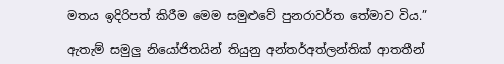මතය ඉදිරිපත් කිරීම මෙම සමුළුවේ පුනරාවර්ත තේමාව විය.”

ඇතැම් සමුලු නියෝජිතයින් තියුනු අන්තර්අත්ලන්තික් ආතතීන්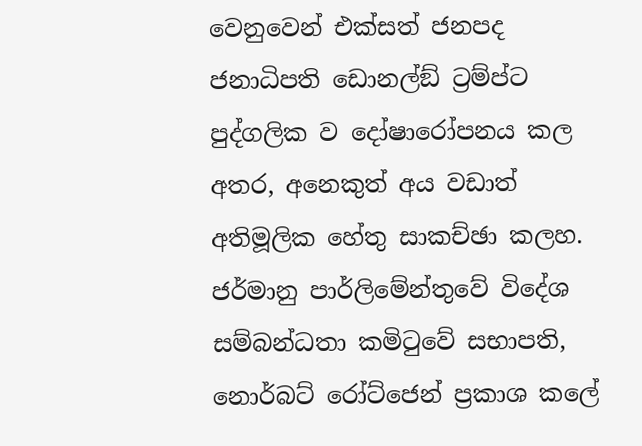වෙනුවෙන් එක්සත් ජනපද ජනාධිපති ඩොනල්ඞ් ට්‍රම්ප්ට පුද්ගලික ව දෝෂාරෝපනය කල අතර, අනෙකුත් අය වඩාත් අතිමූලික හේතු සාකච්ඡා කලහ. ජර්මානු පාර්ලිමේන්තුවේ විදේශ සම්බන්ධතා කමිටුවේ සභාපති, නොර්බට් රෝට්ජෙන් ප්‍රකාශ කලේ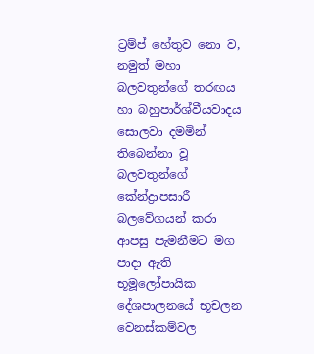ට්‍රම්ප් හේතුව නො ව, නමුත් මහා බලවතුන්ගේ තරඟය හා බහුපාර්ශ්වීයවාදය සොලවා දමමින් තිබෙන්නා වූ බලවතුන්ගේ කේන්ද්‍රාපසාරී බලවේගයන් කරා ආපසු පැමනීමට මග පාදා ඇති භූමූලෝපායික දේශපාලනයේ භූචලන වෙනස්කම්වල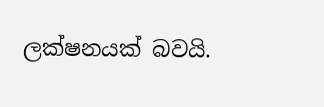ලක්ෂනයක් බවයි.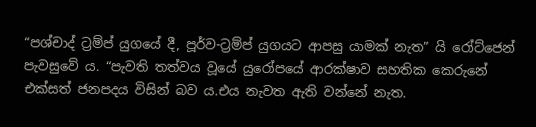“පශ්චාද් ට්‍රම්ප් යුගයේ දී, පූර්ව-ට්‍රම්ප් යුගයට ආපසු යාමක් නැත” යි රෝට්ජෙන් පැවසුවේ ය. “පැවති තත්වය වූයේ යුරෝපයේ ආරක්ෂාව සහතික කෙරුනේ එක්සත් ජනපදය විසින් බව ය.එය නැවත ඇති වන්නේ නැත.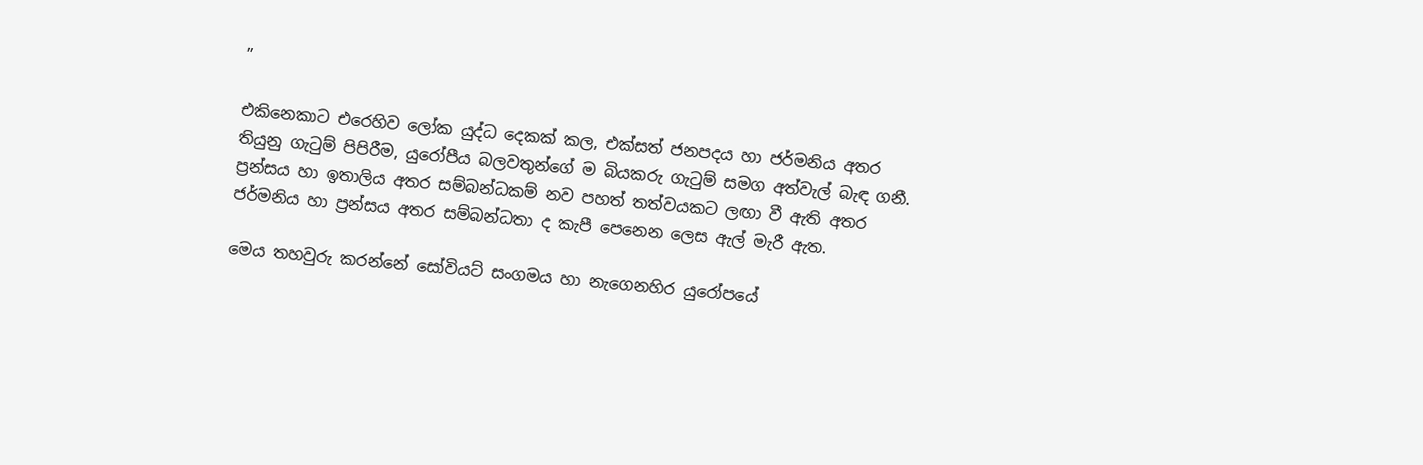”

එකිනෙකාට එරෙහිව ලෝක යුද්ධ දෙකක් කල, එක්සත් ජනපදය හා ජර්මනිය අතර තියුනු ගැටුම් පිපිරීම, යුරෝපීය බලවතුන්ගේ ම බියකරු ගැටුම් සමග අත්වැල් බැඳ ගනී. ප්‍රන්සය හා ඉතාලිය අතර සම්බන්ධකම් නව පහත් තත්වයකට ලඟා වී ඇති අතර ජර්මනිය හා ප්‍රන්සය අතර සම්බන්ධතා ද කැපී පෙනෙන ලෙස ඇල් මැරී ඇත.

මෙය තහවුරු කරන්නේ සෝවියට් සංගමය හා නැගෙනහිර යුරෝපයේ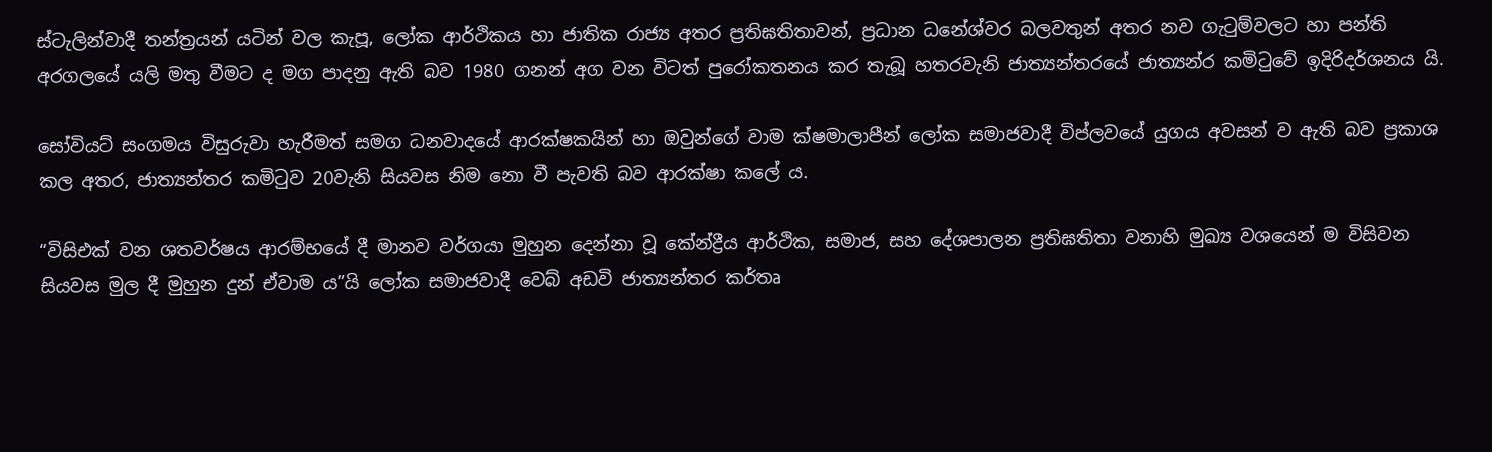ස්ටැලින්වාදී තන්ත්‍රයන් යටින් වල කැපූ, ලෝක ආර්ථිකය හා ජාතික රාජ්‍ය අතර ප්‍රතිඝතිතාවන්, ප්‍රධාන ධනේශ්වර බලවතුන් අතර නව ගැටුම්වලට හා පන්ති අරගලයේ යලි මතු වීමට ද මග පාදනු ඇති බව 1980 ගනන් අග වන විටත් පුරෝකතනය කර තැබූ හතරවැනි ජාත්‍යන්තරයේ ජාත්‍යන්ර කමිටුවේ ඉදිරිදර්ශනය යි.

සෝවියට් සංගමය විසුරුවා හැරීමත් සමග ධනවාදයේ ආරක්ෂකයින් හා ඔවුන්ගේ වාම ක්ෂමාලාපීන් ලෝක සමාජවාදී විප්ලවයේ යුගය අවසන් ව ඇති බව ප්‍රකාශ කල අතර, ජාත්‍යන්තර කමිටුව 20වැනි සියවස නිම නො වී පැවති බව ආරක්ෂා කලේ ය.

“විසිඑක් වන ශතවර්ෂය ආරම්භයේ දී මානව වර්ගයා මුහුන දෙන්නා වූ කේන්ද්‍රීය ආර්ථික, සමාජ, සහ දේශපාලන ප්‍රතිඝතිතා වනාහි මුඛ්‍ය වශයෙන් ම විසිවන සියවස මුල දී මුහුන දුන් ඒවාම ය”යි ලෝක සමාජවාදී වෙබ් අඩවි ජාත්‍යන්තර කර්තෘ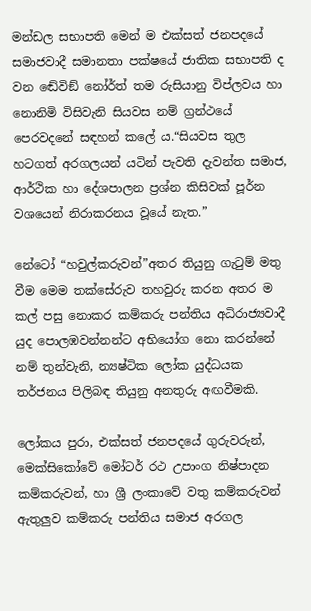මන්ඩල සභාපති මෙන් ම එක්සත් ජනපදයේ සමාජවාදී සමානතා පක්ෂයේ ජාතික සභාපති ද වන ඬේවිඞ් නෝර්ත් තම රුසියානු විප්ලවය හා නොනිමි විසිවැනි සියවස නම් ග්‍රන්ථයේ පෙරවදනේ සඳහන් කලේ ය.“සියවස තුල හටගත් අරගලයන් යටින් පැවති දැවන්ත සමාජ, ආර්ථික හා දේශපාලන ප්‍රශ්න කිසිවක් පූර්න වශයෙන් නිරාකරනය වූයේ නැත.”

නේටෝ “හවුල්කරුවන්”අතර තියුනු ගැටුම් මතු වීම මෙම තක්සේරුව තහවුරු කරන අතර ම කල් පසු නොකර කම්කරු පන්තිය අධිරාජ්‍යවාදී යුද පොලඹවන්නන්ට අභියෝග නො කරන්නේ නම් තුන්වැනි, න්‍යෂ්ටික ලෝක යුද්ධයක තර්ජනය පිලිබඳ තියුනු අනතුරු අඟවීමකි.

ලෝකය පුරා, එක්සත් ජනපදයේ ගුරුවරුන්, මෙක්සිකෝවේ මෝටර් රථ උපාංග නිෂ්පාදන කම්කරුවන්, හා ශ්‍රී ලංකාවේ වතු කම්කරුවන් ඇතුලුව කම්කරු පන්තිය සමාජ අරගල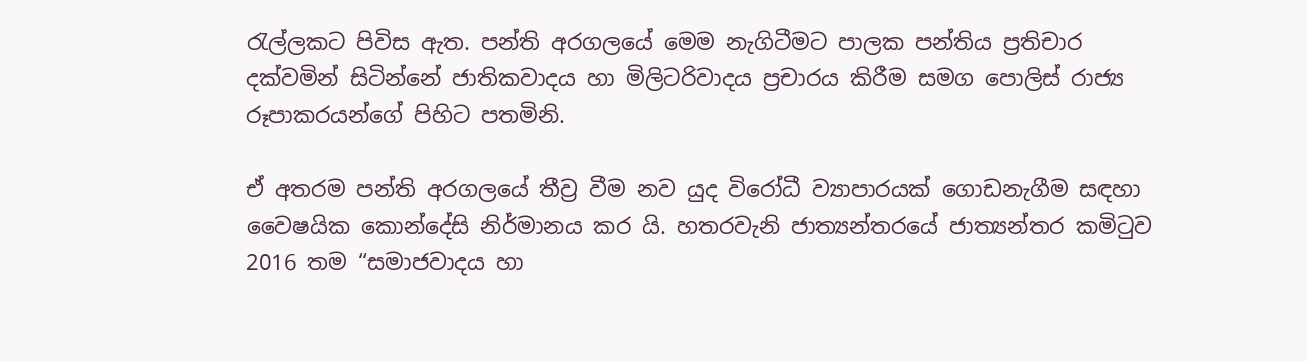රැල්ලකට පිවිස ඇත. පන්ති අරගලයේ මෙම නැගිටීමට පාලක පන්තිය ප්‍රතිචාර දක්වමින් සිටින්නේ ජාතිකවාදය හා මිලිටරිවාදය ප්‍රචාරය කිරීම සමග පොලිස් රාජ්‍ය රූපාකරයන්ගේ පිහිට පතමිනි.

ඒ අතරම පන්ති අරගලයේ තීව්‍ර වීම නව යුද විරෝධී ව්‍යාපාරයක් ගොඩනැගීම සඳහා වෛෂයික කොන්දේසි නිර්මානය කර යි. හතරවැනි ජාත්‍යන්තරයේ ජාත්‍යන්තර කමිටුව 2016 තම “සමාජවාදය හා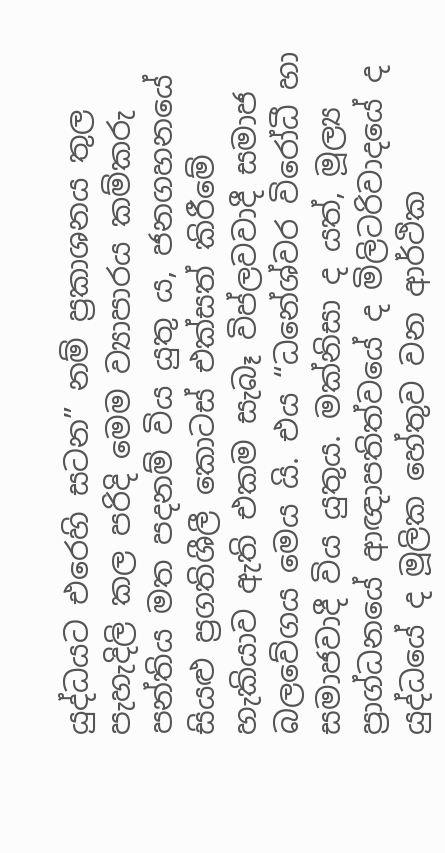යුද්ධයට එරෙහි සටන” නම් ප්‍රකාශනය තුල පැහැදිලි කල පරිදි මෙම ව්‍යාපාරය කම්කරු පන්තිය මත පදනම් විය යුතු ය, ජනගහනයේ සියළු ප්‍රගතිශීලී කොටස් එක්සත් කිරීමේ හැකියාව ඇති එකම සැබෑ විප්ලවවාදී සමාජ බලවේගය මෙය යි. එය “ධනේශ්වර විරෝධී හා සමාජවාදී විය යුතුය. මක්නිසා ද යත්, මූල්‍ය ප්‍රාග්ධනයේ ආඥාපතිත්වයේ ද මිලිටරිවාදයේ ද යුද්ධයේ ද මූලික හේතුව වන ආර්ථික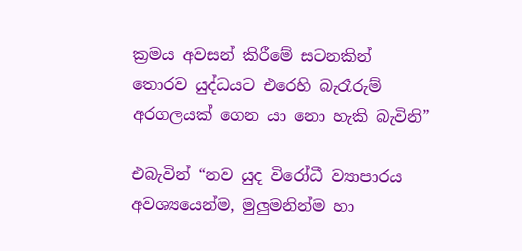ක්‍රමය අවසන් කිරීමේ සටනකින් තොරව යුද්ධයට එරෙහි බැරෑරුම් අරගලයක් ගෙන යා නො හැකි බැවිනි”

එබැවින් “නව යුද විරෝධී ව්‍යාපාරය අවශ්‍යයෙන්ම, මුලුමනින්ම හා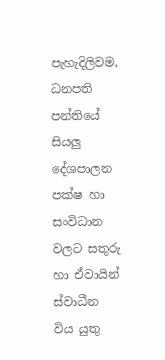පැහැදිලිවම, ධනපති පන්තියේ සියලු දේශපාලන පක්ෂ හා සංවිධාන වලට සතුරු හා ඒවායින් ස්වාධීන විය යුතු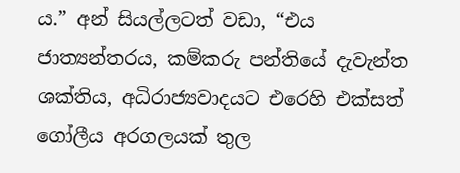ය.” අන් සියල්ලටත් වඩා, “එය ජාත්‍යන්තරය, කම්කරු පන්තියේ දැවැන්ත ශක්තිය, අධිරාජ්‍යවාදයට එරෙහි එක්සත් ගෝලීය අරගලයක් තුල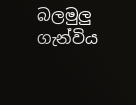බලමුලු ගැන්විය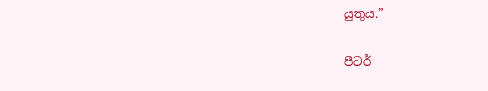යුතුය.”

පීටර්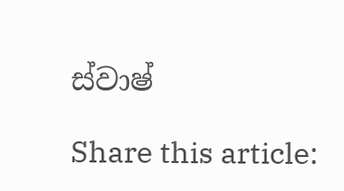ස්වාෂ්

Share this article: